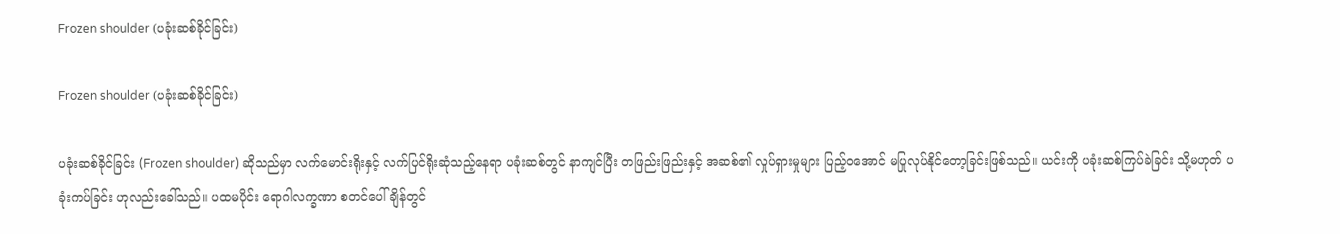Frozen shoulder (ပခုံးဆစ်ခိုင်ခြင်း)

Frozen shoulder (ပခုံးဆစ်ခိုင်ခြင်း)

ပခုံးဆစ်ခိုင်ခြင်း (Frozen shoulder) ဆိုသည်မှာ လက်မောင်းရိုးနှင့် လက်ပြင်ရိုးဆုံသည့်နေရာ ပခုံးဆစ်တွင် နာကျင်ပြီး တဖြည်းဖြည်းနှင့် အဆစ်၏ လှုပ်ရှားမှုများ ပြည့်ဝအောင် မပြုလုပ်နိုင်တော့ခြင်းဖြစ်သည်။ ယင်းကို ပခုံးဆစ်ကြပ်ခဲခြင်း သို့မဟုတ် ပခုံးကပ်ခြင်း ဟုလည်း‌ခေါ်သည်။ ပထမပိုင်း ရောဂါလက္ခဏာ စတင်ပေါ်ချိန်တွင်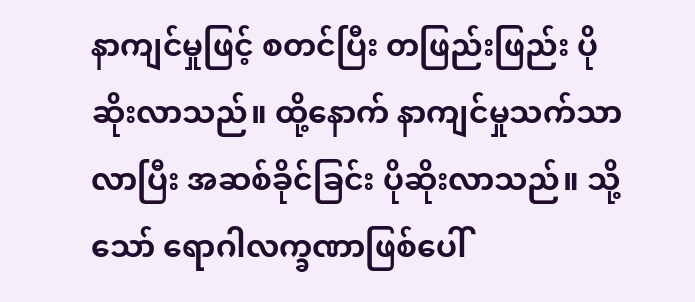နာကျင်မှုဖြင့် စတင်ပြီး တဖြည်းဖြည်း ပိုဆိုးလာသည်။ ထို့နောက် နာကျင်မှုသက်သာလာပြီး အဆစ်ခိုင်ခြင်း ပိုဆိုးလာသည်။ သို့သော် ရောဂါလက္ခဏာဖြစ်ပေါ်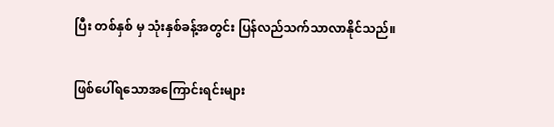ပြီး တစ်နှစ် မှ သုံးနှစ်ခန့်အတွင်း ပြန်လည်သက်သာလာနိုင်သည်။

ဖြစ်ပေါ်ရသောအကြောင်းရင်းများ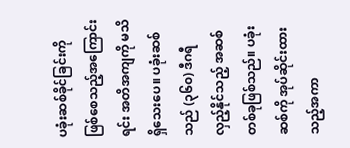ပခုံးဆစ်ခိုင်ခြင်းကို ဖြစ်စေသည့်အကြောင်းရင်း အတိအကျကို မသိရှိသေးပေ။ ပခုံးဆစ်သည် (၃၆၀) ဒီဂရီ လှည့်နိုင်သည့် အဆစ်တစ်ခုဖြစ်သည်။ ပခုံးဆစ်ကို အုပ်ဆိုင်းထားသည့်အကာ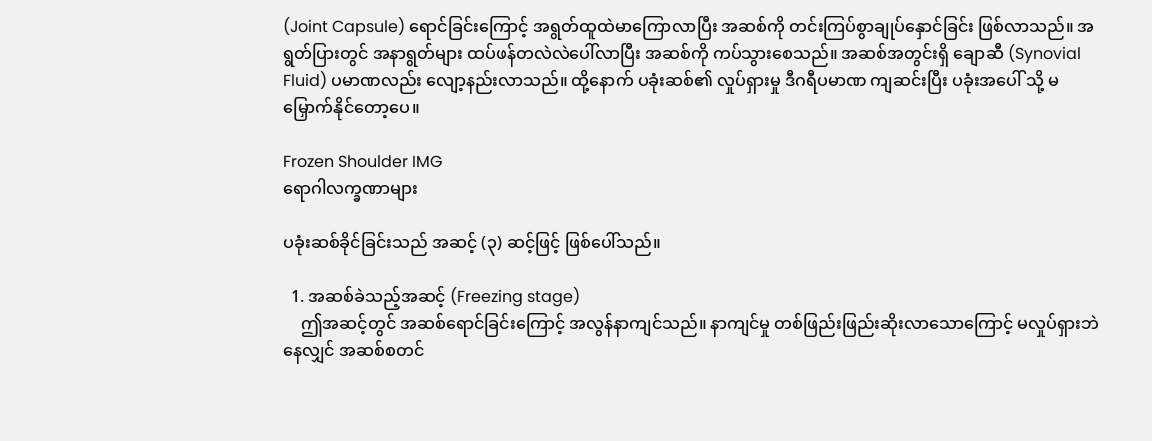(Joint Capsule) ရောင်ခြင်းကြောင့် အရွတ်ထူထဲမာကြောလာပြီး အဆစ်ကို တင်းကြပ်စွာချုပ်နှောင်ခြင်း ဖြစ်လာသည်။ အရွတ်ပြားတွင် အနာရွတ်များ ထပ်ဖန်တလဲလဲပေါ်လာပြီး အဆစ်ကို ကပ်သွားစေသည်။ အဆစ်အတွင်းရှိ ချောဆီ (Synovial Fluid) ပမာဏလည်း လျော့နည်းလာသည်။ ထို့နောက် ပခုံးဆစ်၏ လှုပ်ရှားမှု ဒီဂရီပမာဏ ကျဆင်းပြီး ပခုံးအပေါ် သို့ မမြှောက်နိုင်တော့ပေ။

Frozen Shoulder IMG
ရောဂါလက္ခဏာများ

ပခုံးဆစ်ခိုင်ခြင်းသည် အဆင့် (၃) ဆင့်ဖြင့် ဖြစ်ပေါ်သည်။

  1. အဆစ်ခဲသည့်အဆင့် (Freezing stage)
    ဤအဆင့်တွင် အဆစ်ရောင်ခြင်းကြောင့် အလွန်နာကျင်သည်။ နာကျင်မှု တစ်ဖြည်းဖြည်းဆိုးလာသောကြောင့် မလှုပ်ရှားဘဲနေလျှင် အဆစ်စတင်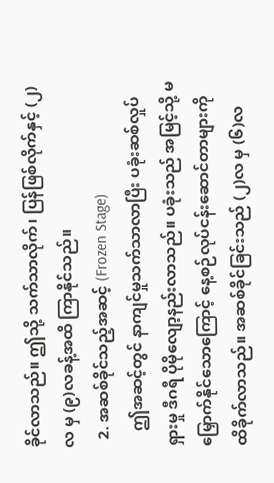ခိုင်လာသည်။ ဤသို့ သက်သာလိုက်၊ ပြန်ဖြစ်လိုက်နှင့် (၂)လ မှ (၉)လခန့်အထိ ကြာနိုင်သည်။
  2. အဆစ်ခိုင်သည့်အဆင့် (Frozen Stage)
    ဤအဆင့်တွင် နာကျင်မှုသက်သာလာပြီး ပခုံးဆစ်လှုပ်ရှားမှု ဒီဂရီ ပိုမိုလျော့နည်းလာသည်။ ပခုံးသည် အမြင့်သို့ မမြှောက်နိုင်သောကြောင့် နေ့စဉ်လုပ်ငန်းဆောင်တာများကို ထိခိုက်လာသည်။ အဆစ်ခိုင်ခြင်းသည် (၂)လ မှ (၆)လ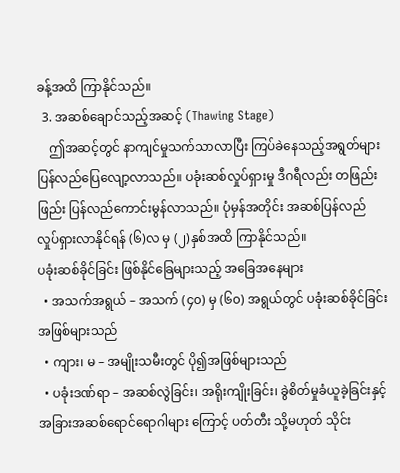ခန့်အထိ ကြာနိုင်သည်။
  3. အဆစ်ချောင်သည့်အဆင့် (Thawing Stage)
    ဤအဆင့်တွင် နာကျင်မှုသက်သာလာပြီး ကြပ်ခဲနေသည့်အရွတ်များ ပြန်လည်ပြေလျော့လာသည်။ ပခုံးဆစ်လှုပ်ရှားမှု ဒီဂရီလည်း တဖြည်းဖြည်း ပြန်လည်ကောင်းမွန်လာသည်။ ပုံမှန်အတိုင်း အဆစ်ပြန်လည် လှုပ်ရှားလာနိုင်ရန် (၆)လ မှ (၂)နှစ်အထိ ကြာနိုင်သည်။
ပခုံးဆစ်ခိုင်ခြင်း ဖြစ်နိုင်ခြေများသည့် အခြေအနေများ
  • အသက်အရွယ် – အသက် (၄၀) မှ (၆၀) အရွယ်တွင် ပခုံးဆစ်ခိုင်ခြင်း အဖြစ်များသည်
  • ကျား၊ မ – အမျိုးသမီးတွင် ပို၍အဖြစ်များသည်
  • ပခုံးဒဏ်ရာ – အဆစ်လွဲခြင်း၊ အရိုးကျိုးခြင်း၊ ခွဲစိတ်မှုခံယူခဲ့ခြင်းနှင့် အခြားအဆစ်ရောင်ရောဂါများ ကြောင့် ပတ်တီး သို့မဟုတ် သိုင်း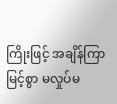ကြိုးဖြင့် အချိန်ကြာမြင့်စွာ မလှုပ်မ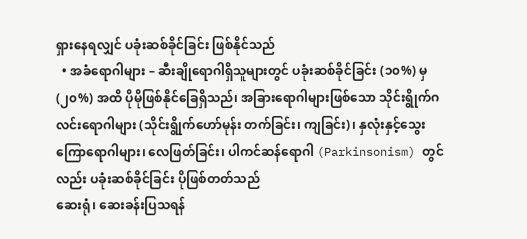ရှားနေရလျှင် ပခုံးဆစ်ခိုင်ခြင်း ဖြစ်နိုင်သည်
  • အခံရောဂါများ – ဆီးချိုရောဂါရှိသူများတွင် ပခုံးဆစ်ခိုင်ခြင်း (၁၀%) မှ (၂၀%) အထိ ပိုမိုဖြစ်နိုင်ခြေရှိသည်၊ အခြားရောဂါများဖြစ်သော သိုင်းရွိုက်ဂလင်းရောဂါများ (သိုင်းရွိုက်ဟော်မုန်း တက်ခြင်း၊ ကျခြင်း)၊ နှလုံးနှင့်သွေးကြောရောဂါများ၊ လေဖြတ်ခြင်း၊ ပါကင်ဆန်ရောဂါ (Parkinsonism) တွင်လည်း ပခုံးဆစ်ခိုင်ခြင်း ပိုဖြစ်တတ်သည်
ဆေးရုံ၊ ဆေးခန်းပြသရန်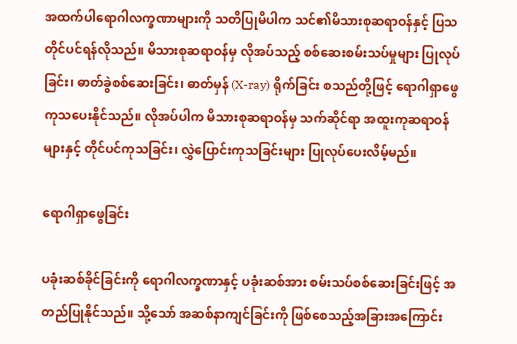အထက်ပါရောဂါလက္ခဏာများကို သတိပြုမိပါက သင်၏မိသားစုဆရာဝန်နှင့် ပြသတိုင်ပင်ရန်လိုသည်။ မိသားစုဆရာဝန်မှ လိုအပ်သည့် စစ်ဆေးစမ်းသပ်မှုများ ပြုလုပ်ခြင်း၊ ဓာတ်ခွဲစစ်ဆေးခြင်း၊ ဓာတ်မှန် (X-ray) ရိုက်ခြင်း စသည်တို့ဖြင့် ရောဂါရှာ‌ဖွေ ကုသပေးနိုင်သည်။ လိုအပ်ပါက မိသားစုဆရာဝန်မှ သက်ဆိုင်ရာ အထူးကုဆရာဝန်များနှင့် တိုင်ပင်ကုသခြင်း၊ လွှဲပြောင်းကုသခြင်းများ ပြုလုပ်ပေးလိမ့်မည်။

ရောဂါရှာဖွေခြင်း

ပခုံးဆစ်ခိုင်ခြင်းကို ရောဂါလက္ခဏာနှင့် ပခုံးဆစ်အား စမ်းသပ်စစ်ဆေးခြင်းဖြင့် အတည်ပြုနိုင်သည်။ သို့သော် အဆစ်နာကျင်ခြင်းကို ဖြစ်စေသည့်အခြားအကြောင်း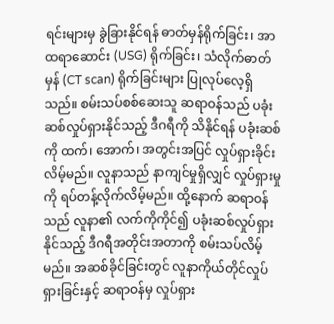ရင်းများမှ ခွဲခြားနိုင်ရန် ဓာတ်မှန်ရိုက်ခြင်း၊ အာထရာဆောင်း (USG) ရိုက်ခြင်း၊ သံလိုက်ဓာတ်မှန် (CT scan) ရိုက်ခြင်းများ ပြုလုပ်လေ့ရှိသည်။ စမ်းသပ်စစ်ဆေးသူ ဆရာဝန်သည် ပခုံးဆစ်လှုပ်ရှားနိုင်သည့် ဒီဂရီကို သိနိုင်ရန် ပခုံးဆစ်ကို ထက်၊ အောက်၊ အတွင်းအပြင် လှုပ်ရှားခိုင်းလိမ့်မည်။ လူနာသည် နာကျင်မှုရှိလျှင် လှုပ်ရှားမှုကို ရပ်တန့်လိုက်လိမ့်မည်။ ထို့နောက် ဆရာဝန်သည် လူနာ၏ လက်ကိုကိုင်၍ ပခုံးဆစ်လှုပ်ရှားနိုင်သည့် ဒီဂရီအတိုင်းအတာကို စမ်းသပ်လိမ့်မည်။ အဆစ်ခိုင်ခြင်းတွင် လူနာကိုယ်တိုင်လှုပ်ရှားခြင်းနှင့် ဆရာဝန်မှ လှုပ်ရှား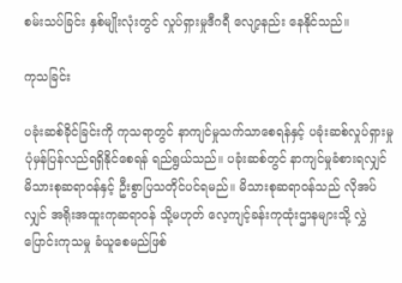စမ်းသပ်ခြင်း နှစ်မျိုးလုံးတွင် လှုပ်ရှားမှုဒီဂရီ လျော့နည်း နေနိုင်သည်။

ကုသခြင်း

ပခုံးဆစ်ခိုင်ခြင်းကို ကုသရာတွင် နာကျင်မှုသက်သာစေရန်နှင့် ပခုံးဆစ်လှုပ်ရှားမှု ပုံမှန်ပြန်လည်ရရှိနိုင်စေရန် ရည်ရွယ်သည်။ ပခုံးဆစ်တွင် နာကျင်မှုခံစားရလျှင် မိသားစုဆရာဝန်နှင့် ဦးစွာပြသတိုင်ပင်ရမည်။ မိသားစုဆရာဝန်သည် လိုအပ်လျှင် အရိုးအထူးကုဆရာဝန် သို့မဟုတ် လေ့ကျင့်ခန်းကုထုံးဌာနများသို့ လွှဲပြောင်းကုသမှု ခံယူစေမည်ဖြစ်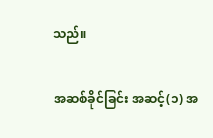သည်။

အဆစ်ခိုင်ခြင်း အဆင့်(၁) အ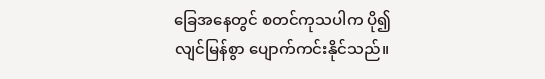ခြေအနေတွင် စတင်ကုသပါက ပို၍လျင်မြန်စွာ ပျောက်ကင်းနိုင်သည်။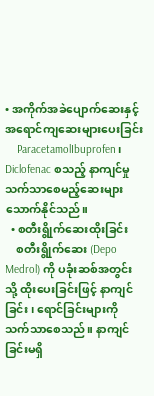• အကိုက်အခဲပျောက်ဆေးနှင့် အရောင်ကျဆေးများပေးခြင်း
    ParacetamolIbuprofen၊ Diclofenac စသည့် နာကျင်မှုသက်သာစေမည့်ဆေးများ သောက်နိုင်သည်။
  • စတီးရွိုက်ဆေးထိုးခြင်း
    စတီးရွိုက်ဆေး (Depo Medrol) ကို ပခုံးဆစ်အတွင်းသို့ ထိုးပေးခြင်းဖြင့် နာကျင်ခြင်း၊ ရောင်ခြင်းများကို သက်သာစေသည်။ နာကျင်ခြင်းမရှိ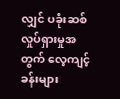လျှင် ပခုံးဆစ်လှုပ်ရှားမှုအတွက် လေ့ကျင့်ခန်းများ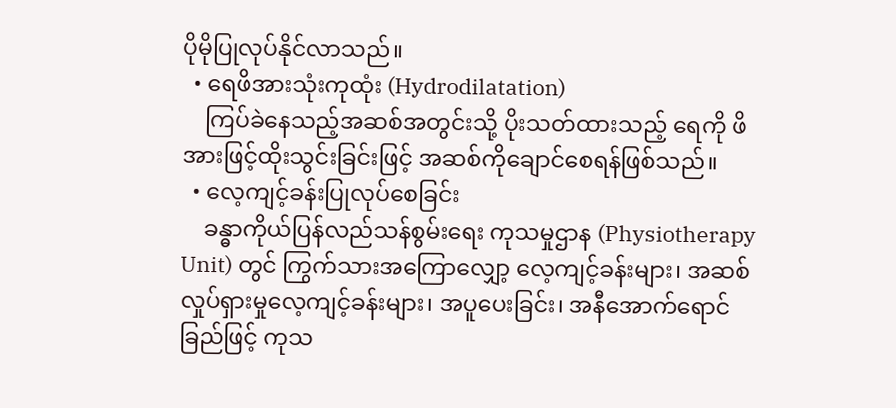ပိုမိုပြုလုပ်နိုင်လာသည်။
  • ရေဖိအားသုံးကုထုံး (Hydrodilatation)
    ကြပ်ခဲနေသည့်အဆစ်အတွင်းသို့ ပိုးသတ်ထားသည့် ရေကို ဖိအားဖြင့်ထိုးသွင်းခြင်းဖြင့် အဆစ်ကိုချောင်စေရန်ဖြစ်သည်။
  • လေ့ကျင့်ခန်းပြုလုပ်စေခြင်း
    ခန္ဓာကိုယ်ပြန်လည်သန်စွမ်းရေး ကုသမှုဌာန (Physiotherapy Unit) တွင် ကြွက်သားအကြောလျှော့ လေ့ကျင့်ခန်းများ၊ အဆစ်လှုပ်ရှားမှုလေ့ကျင့်ခန်းများ၊ အပူပေးခြင်း၊ အနီအောက်ရောင်ခြည်ဖြင့် ကုသ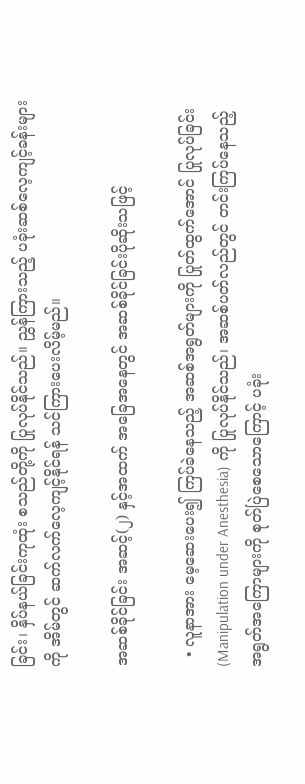ခြင်း၊ နှိပ်နယ်ခြင်းကုထုံး စသည်တို့ကို ပြုလုပ်နိုင်သည်။ ညွှန်ကြားသည့် ပခုံးဆစ်လေ့ကျင့်ခန်းများကို အိမ်တွင် ဆက်လက်လေ့ကျင့်နိုင်ရန် သင်ကြားပေးလိမ့်မည်။

အဆစ်ခိုင်ခြင်း အဆင့်(၂) နှင့်အထက် အခြေအနေတွင် အဆစ်ခိုင်ခြင်းပိုဆိုးသဖြင့်

  • လူနာအား မေ့ဆေးပေး၍ ကြပ်ခဲနေသည့် အဆစ်အရွတ်များကို ပြုတ်ထွက်အောင် ပြုလုပ်ခြင်း (Manipulation under Anesthesia) ကို ပြုလုပ်နိုင်သည်၊ အဆစ်ပတ်လည်တွင် တင်းကြပ်နေသည့် အရွတ်အကြောများကို စုတ်ပြဲစေသောကြောင့် ပခုံး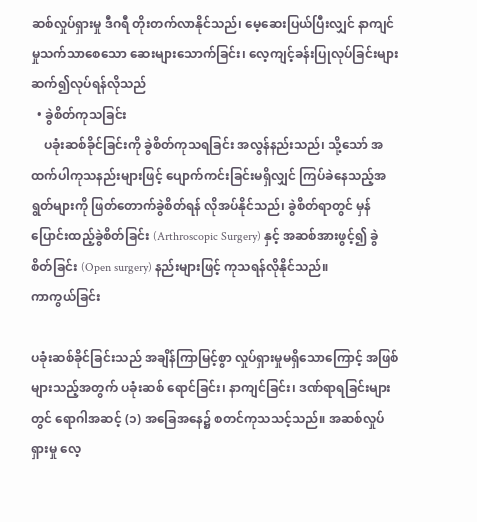ဆစ်လှုပ်ရှားမှု ဒီဂရီ တိုးတက်လာနိုင်သည်၊ မေ့ဆေးပြယ်ပြီးလျှင် နာကျင်မှုသက်သာစေသော ဆေးများသောက်ခြင်း၊ လေ့ကျင့်ခန်းပြုလုပ်ခြင်းများ ဆက်၍လုပ်ရန်လိုသည်
  • ခွဲစိတ်ကုသခြင်း
    ပခုံးဆစ်ခိုင်ခြင်းကို ခွဲစိတ်ကုသရခြင်း အလွန်နည်းသည်၊ သို့သော် အထက်ပါကုသနည်းများဖြင့် ပျောက်ကင်းခြင်းမရှိလျှင် ကြပ်ခဲနေသည့်အရွတ်များကို ဖြတ်တောက်ခွဲစိတ်ရန် လိုအပ်နိုင်သည်၊ ခွဲစိတ်ရာတွင် မှန်ပြောင်းထည့်ခွဲစိတ်ခြင်း (Arthroscopic Surgery) နှင့် အဆစ်အားဖွင့်၍ ခွဲစိတ်ခြင်း (Open surgery) နည်းများဖြင့် ကုသရန်လိုနိုင်သည်။
ကာကွယ်ခြင်း

ပခုံးဆစ်ခိုင်ခြင်းသည် အချိန်ကြာမြင့်စွာ လှုပ်ရှားမှုမရှိသောကြောင့် အဖြစ်များသည့်အတွက် ပခုံးဆစ် ရောင်ခြင်း၊ နာကျင်ခြင်း၊ ဒဏ်ရာရခြင်းများတွင် ရောဂါအဆင့် (၁) အခြေအနေ၌ စတင်ကုသသင့်သည်။ အဆစ်လှုပ်ရှားမှု လေ့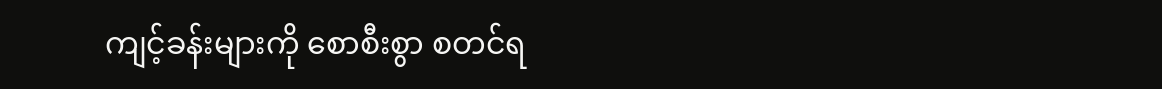ကျင့်ခန်းများကို စောစီးစွာ စတင်ရ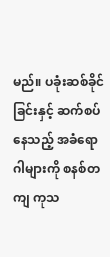မည်။ ပခုံးဆစ်ခိုင်ခြင်းနှင့် ဆက်စပ်နေသည့် အခံရောဂါများကို စနစ်တကျ ကုသ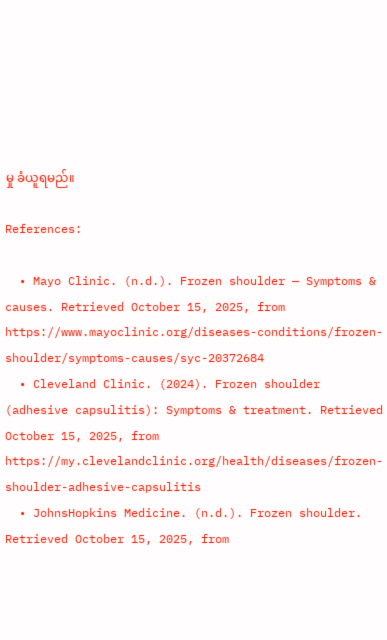မှု ခံယူရမည်။

References:

  • Mayo Clinic. (n.d.). Frozen shoulder — Symptoms & causes. Retrieved October 15, 2025, from https://www.mayoclinic.org/diseases-conditions/frozen-shoulder/symptoms-causes/syc-20372684
  • Cleveland Clinic. (2024). Frozen shoulder (adhesive capsulitis): Symptoms & treatment. Retrieved October 15, 2025, from https://my.clevelandclinic.org/health/diseases/frozen-shoulder-adhesive-capsulitis
  • JohnsHopkins Medicine. (n.d.). Frozen shoulder. Retrieved October 15, 2025, from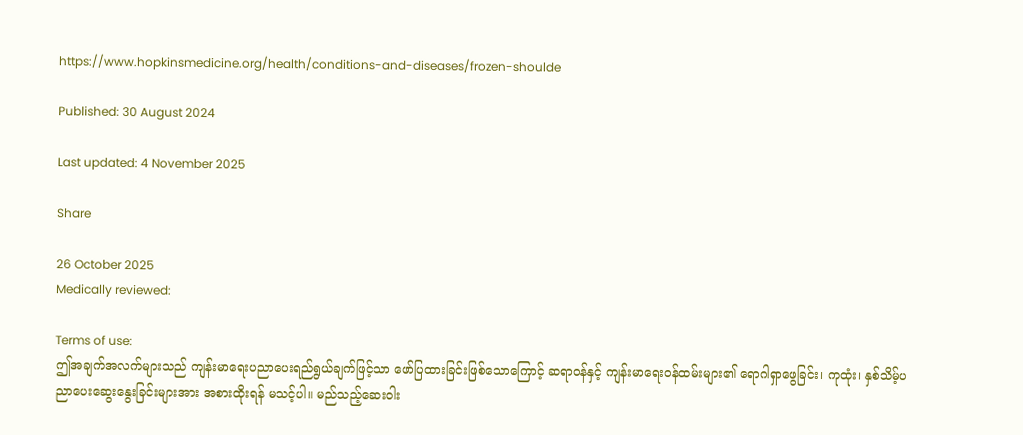https://www.hopkinsmedicine.org/health/conditions-and-diseases/frozen-shoulde

Published: 30 August 2024

Last updated: 4 November 2025

Share

26 October 2025
Medically reviewed:

Terms of use:
ဤအချက်အလက်များသည် ကျန်းမာရေးပညာပေးရည်ရွယ်ချက်ဖြင့်သာ ဖော်ပြထားခြင်းဖြစ်သောကြောင့် ဆရာဝန်နှင့် ကျန်းမာရေးဝန်ထမ်းများ၏ ရောဂါရှာဖွေခြင်း၊ ကုထုံး၊ နှစ်သိမ့်ပညာပေးဆွေးနွေးခြင်းများအား အစားထိုးရန် မသင့်ပါ။ မည်သည့်ဆေးဝါး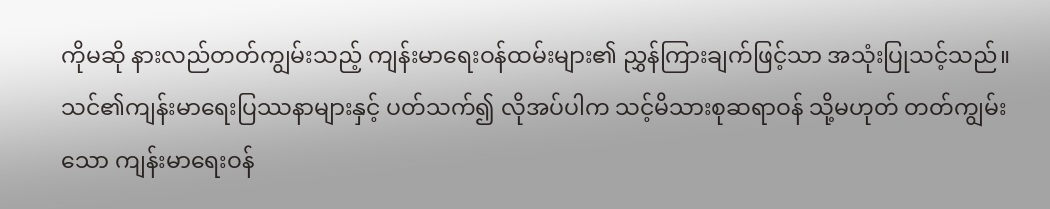ကိုမဆို နားလည်တတ်ကျွမ်းသည့် ကျန်းမာရေးဝန်ထမ်းများ၏ ညွှန်ကြားချက်ဖြင့်သာ အသုံးပြုသင့်သည်။
သင်၏ကျန်းမာရေးပြဿနာများနှင့် ပတ်သက်၍ လိုအပ်ပါက သင့်မိသားစုဆရာဝန် သို့မဟုတ် တတ်ကျွမ်းသော ကျန်းမာရေးဝန်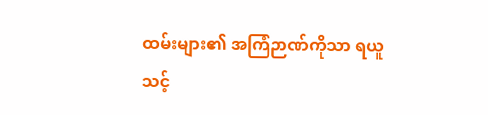ထမ်းများ၏ အကြံဉာဏ်ကိုသာ ရယူသင့်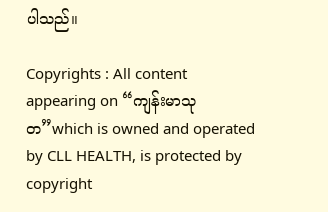ပါသည်။

Copyrights : All content appearing on “ကျန်းမာသုတ”which is owned and operated by CLL HEALTH, is protected by copyright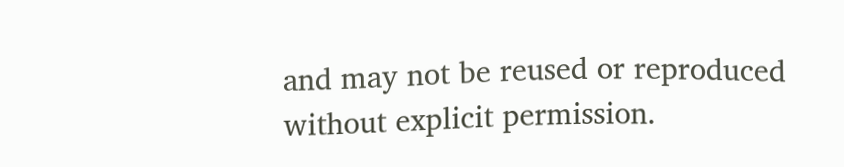and may not be reused or reproduced without explicit permission.